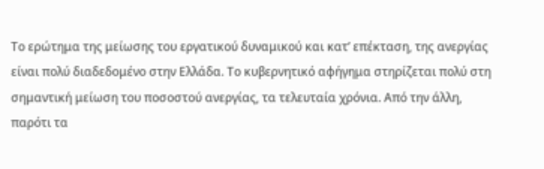Το ερώτημα της μείωσης του εργατικού δυναμικού και κατ’ επέκταση, της ανεργίας είναι πολύ διαδεδομένο στην Ελλάδα. Το κυβερνητικό αφήγημα στηρίζεται πολύ στη σημαντική μείωση του ποσοστού ανεργίας, τα τελευταία χρόνια. Από την άλλη, παρότι τα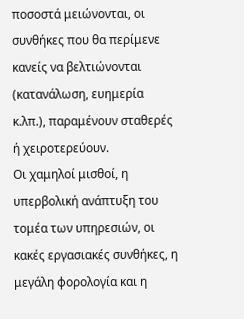ποσοστά μειώνονται, οι συνθήκες που θα περίμενε κανείς να βελτιώνονται (κατανάλωση, ευημερία κ.λπ.), παραμένουν σταθερές ή χειροτερεύουν.
Οι χαμηλοί μισθοί, η υπερβολική ανάπτυξη του τομέα των υπηρεσιών, οι κακές εργασιακές συνθήκες, η μεγάλη φορολογία και η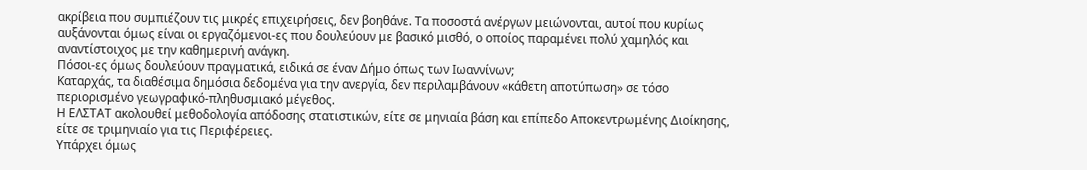ακρίβεια που συμπιέζουν τις μικρές επιχειρήσεις, δεν βοηθάνε. Τα ποσοστά ανέργων μειώνονται, αυτοί που κυρίως αυξάνονται όμως είναι οι εργαζόμενοι-ες που δουλεύουν με βασικό μισθό, ο οποίος παραμένει πολύ χαμηλός και αναντίστοιχος με την καθημερινή ανάγκη.
Πόσοι-ες όμως δουλεύουν πραγματικά, ειδικά σε έναν Δήμο όπως των Ιωαννίνων;
Καταρχάς, τα διαθέσιμα δημόσια δεδομένα για την ανεργία, δεν περιλαμβάνουν «κάθετη αποτύπωση» σε τόσο περιορισμένο γεωγραφικό-πληθυσμιακό μέγεθος.
Η ΕΛΣΤΑΤ ακολουθεί μεθοδολογία απόδοσης στατιστικών, είτε σε μηνιαία βάση και επίπεδο Αποκεντρωμένης Διοίκησης, είτε σε τριμηνιαίο για τις Περιφέρειες.
Υπάρχει όμως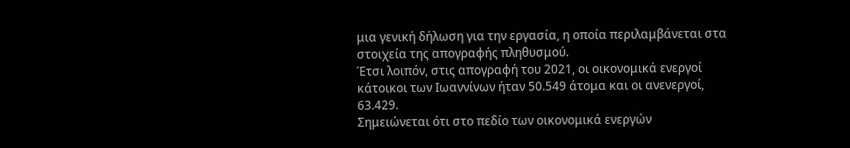μια γενική δήλωση για την εργασία, η οποία περιλαμβάνεται στα στοιχεία της απογραφής πληθυσμού.
Έτσι λοιπόν, στις απογραφή του 2021, οι οικονομικά ενεργοί κάτοικοι των Ιωαννίνων ήταν 50.549 άτομα και οι ανενεργοί, 63.429.
Σημειώνεται ότι στο πεδίο των οικονομικά ενεργών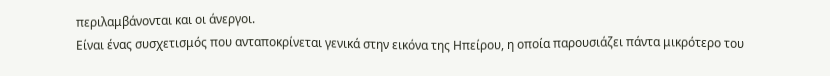περιλαμβάνονται και οι άνεργοι.
Είναι ένας συσχετισμός που ανταποκρίνεται γενικά στην εικόνα της Ηπείρου, η οποία παρουσιάζει πάντα μικρότερο του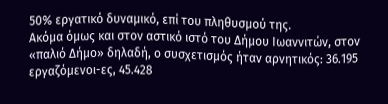50% εργατικό δυναμικό, επί του πληθυσμού της.
Ακόμα όμως και στον αστικό ιστό του Δήμου Ιωαννιτών, στον «παλιό Δήμο» δηλαδή, ο συσχετισμός ήταν αρνητικός: 36.195 εργαζόμενοι-ες, 45.428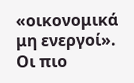«οικονομικά μη ενεργοί».
Οι πιο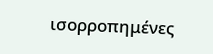ισορροπημένες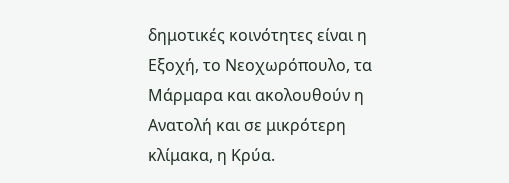δημοτικές κοινότητες είναι η Εξοχή, το Νεοχωρόπουλο, τα Μάρμαρα και ακολουθούν η Ανατολή και σε μικρότερη κλίμακα, η Κρύα.